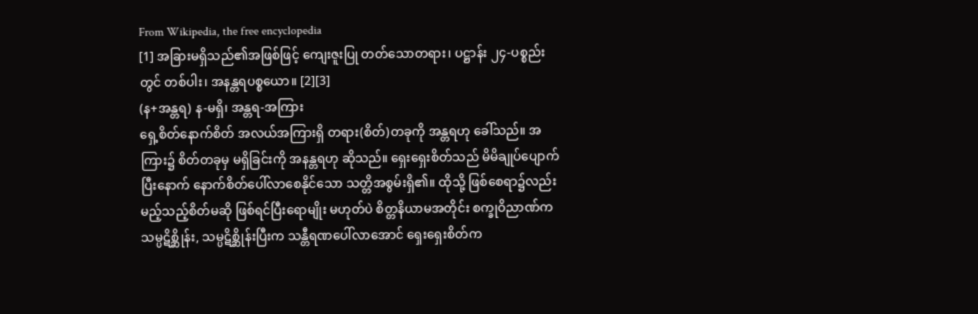From Wikipedia, the free encyclopedia
[1] အခြားမရှိသည်၏အဖြစ်ဖြင့် ကျေးဇူးပြု တတ်သောတရား၊ ပဋ္ဌာန်း ၂၄-ပစ္စည်းတွင် တစ်ပါး၊ အနန္တရပစ္စယော။ [2][3]
(န+အန္တရ) န-မရှိ၊ အန္တရ-အကြား
ရှေ့စိတ်နောက်စိတ် အလယ်အကြားရှိ တရား(စိတ်)တခုကို အန္တရဟု ခေါ်သည်။ အကြား၌ စိတ်တခုမှ မရှိခြင်းကို အနန္တရဟု ဆိုသည်။ ရှေးရှေးစိတ်သည် မိမိချုပ်ပျောက်ပြီးနောက် နောက်စိတ်ပေါ်လာစေနိုင်သော သတ္တိအစွမ်းရှိ၏။ ထိုသို့ ဖြစ်စေရာ၌လည်း မည့်သည့်စိတ်မဆို ဖြစ်ရင်ပြီးရောမျိုး မဟုတ်ပဲ စိတ္တနိယာမအတိုင်း စက္ခုဝိညာဏ်က သမ္ပဋိစ္ဆိုန်း, သမ္ပဋိစ္ဆိုန်းပြီးက သန္တီရဏပေါ်လာအောင် ရှေးရှေးစိတ်က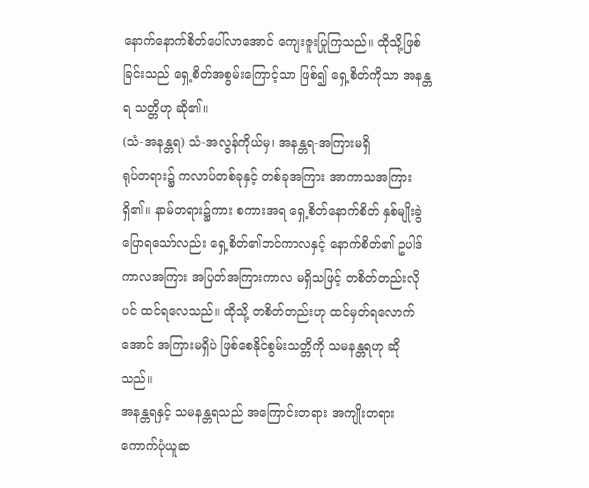နောက်နောက်စိတ်ပေါ်လာအောင် ကျေးဇူးပြုကြသည်။ ထိုသို့ဖြစ်ခြင်းသည် ရှေ့စိတ်အစွမ်းကြောင့်သာ ဖြစ်၍ ရှေ့စိတ်ကိုသာ အနန္တရ သတ္တိဟု ဆို၏။
(သံ-အနန္တရ) သံ-အလွန်ကိုယ်မှ၊ အနန္တရ-အကြားမရှိ
ရုပ်တရား၌ ကလာပ်တစ်ခုနှင့် တစ်ခုအကြား အာကာသအကြား ရှိ၏။ နာမ်တရား၌ကား စကားအရ ရှေ့စိတ်နောက်စိတ် နှစ်မျိုးခွဲပြောရသော်လည်း ရှေ့စိတ်၏ဘင်ကာလနှင့် နောက်စိတ်၏ ဥပါဒ်ကာလအကြား အပြတ်အကြားကာလ မရှိသဖြင့် တစိတ်တည်းလိုပင် ထင်ရလေသည်။ ထိုသို့ တစိတ်တည်းဟု ထင်မှတ်ရလောက်အောင် အကြားမရှိပဲ ဖြစ်စေနိုင်စွမ်းသတ္တိကို သမနန္တရဟု ဆိုသည်။
အနန္တရနှင့် သမနန္တရသည် အကြောင်းတရား အကျိုးတရား ကောက်ပုံယူဆ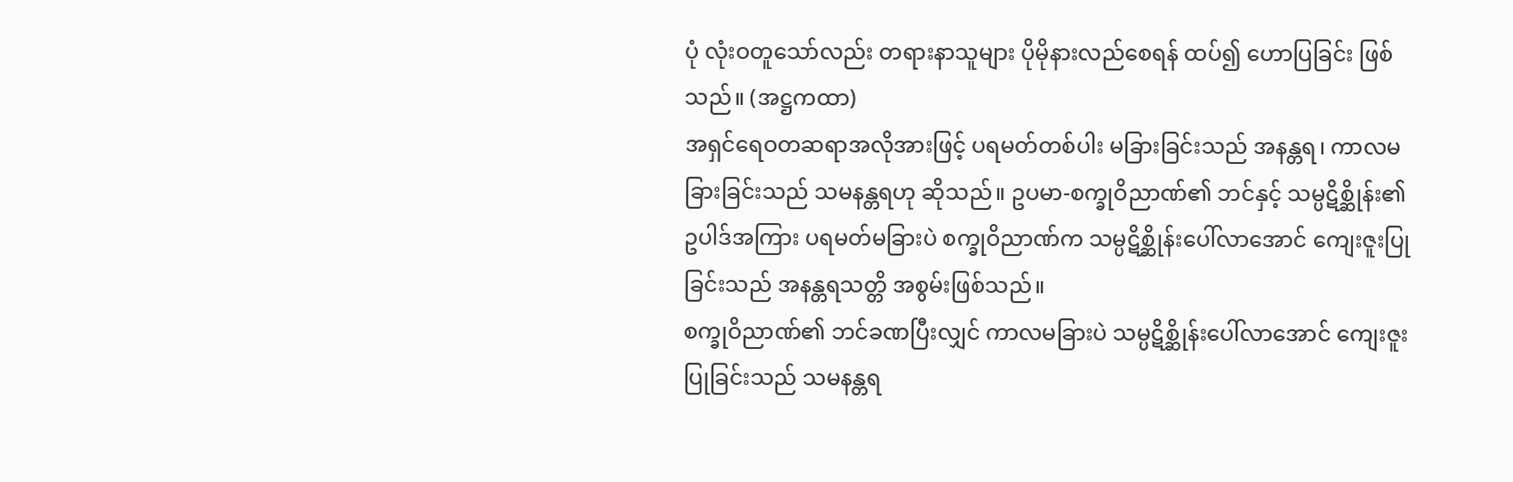ပုံ လုံးဝတူသော်လည်း တရားနာသူများ ပိုမိုနားလည်စေရန် ထပ်၍ ဟောပြခြင်း ဖြစ်သည်။ (အဋ္ဌကထာ)
အရှင်ရေဝတဆရာအလိုအားဖြင့် ပရမတ်တစ်ပါး မခြားခြင်းသည် အနန္တရ၊ ကာလမခြားခြင်းသည် သမနန္တရဟု ဆိုသည်။ ဥပမာ-စက္ခုဝိညာဏ်၏ ဘင်နှင့် သမ္ပဋိစ္ဆိုန်း၏ ဥပါဒ်အကြား ပရမတ်မခြားပဲ စက္ခုဝိညာဏ်က သမ္ပဋိစ္ဆိုန်းပေါ်လာအောင် ကျေးဇူးပြုခြင်းသည် အနန္တရသတ္တိ အစွမ်းဖြစ်သည်။
စက္ခုဝိညာဏ်၏ ဘင်ခဏပြီးလျှင် ကာလမခြားပဲ သမ္ပဋိစ္ဆိုန်းပေါ်လာအောင် ကျေးဇူးပြုခြင်းသည် သမနန္တရ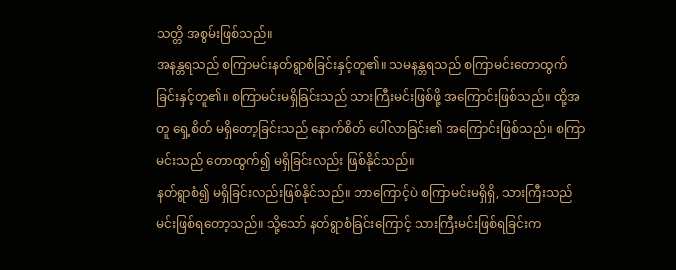သတ္တိ အစွမ်းဖြစ်သည်။
အနန္တရသည် စကြာမင်းနတ်ရွာစံခြင်းနှင့်တူ၏။ သမနန္တရသည် စကြာမင်းတောထွက်ခြင်းနှင့်တူ၏။ စကြာမင်းမရှိခြင်းသည် သားကြီးမင်းဖြစ်ဖို့ အကြောင်းဖြစ်သည်။ ထို့အတူ ရှေ့စိတ် မရှိတော့ခြင်းသည် နောက်စိတ် ပေါ်လာခြင်း၏ အကြောင်းဖြစ်သည်။ စကြာမင်းသည် တောထွက်၍ မရှိခြင်းလည်း ဖြစ်နိုင်သည်။
နတ်ရွာစံ၍ မရှိခြင်းလည်းဖြစ်နိုင်သည်။ ဘာကြောင့်ပဲ စကြာမင်းမရှိရှိ, သားကြီးသည် မင်းဖြစ်ရတော့သည်။ သို့သော် နတ်ရွာစံခြင်းကြောင့် သားကြီးမင်းဖြစ်ရခြင်းက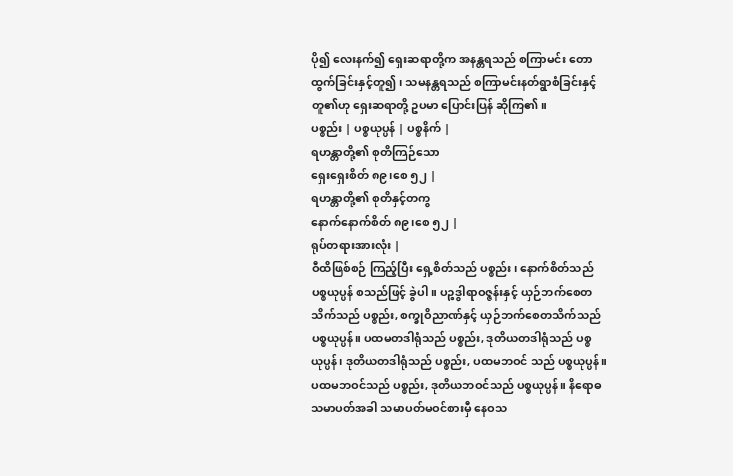ပို၍ လေးနက်၍ ရှေးဆရာတို့က အနန္တရသည် စကြာမင်း တောထွက်ခြင်းနှင့်တူ၍၊ သမနန္တရသည် စကြာမင်းနတ်ရွာစံခြင်းနှင့်တူ၏ဟု ရှေးဆရာတို့ ဥပမာ ပြောင်းပြန် ဆိုကြ၏။
ပစ္စည်း | ပစ္စယုပ္ပန် | ပစ္စနိက် |
ရဟန္တာတို့၏ စုတိကြဉ်သော
ရှေးရှေးစိတ် ၈၉၊စေ ၅၂ |
ရဟန္တာတို့၏ စုတိနှင့်တကွ
နောက်နောက်စိတ် ၈၉၊စေ ၅၂ |
ရုပ်တရားအားလုံး |
ဝီထိဖြစ်စဉ် ကြည့်ပြီး ရှေ့စိတ်သည် ပစ္စည်း၊ နောက်စိတ်သည် ပစ္စယုပ္ပန် စသည်ဖြင့် ခွဲပါ။ ပဉ္စဒွါရာဝဇ္ဇန်းနှင့် ယှဉ်ဘက်စေတသိက်သည် ပစ္စည်း, စက္ခုဝိညာဏ်နှင့် ယှဉ်ဘက်စေတသိက်သည် ပစ္စယုပ္ပန်။ ပထမတဒါရုံသည် ပစ္စည်း, ဒုတိယတဒါရုံသည် ပစ္စယုပ္ပန်၊ ဒုတိယတဒါရုံသည် ပစ္စည်း, ပထမဘဝင် သည် ပစ္စယုပ္ပန်။ ပထမဘဝင်သည် ပစ္စည်း, ဒုတိယဘဝင်သည် ပစ္စယုပ္ပန်။ နိရောဓသမာပတ်အခါ သမာပတ်မဝင်စားမှီ နေဝသ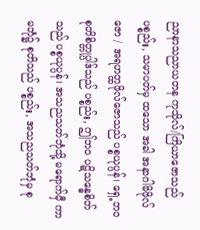ညာနာသညာယတန ကုသိုလ်/ကြိယာဇောသည် ပစ္စည်း, သမာပတ်မှ ထသော အခါ အနာဂါမိဖိုလ်ဇော / အရဟတ္ထဖိုလ်ဇောသည် ပစ္စယုပ္ပန်၊ ရှေ့ဘဝ စုတိစိတ္တုပ္ပါဒ်သည် ပစ္စည်း, ဤဘဝ ပဋိသန္ဓေစိတ်သည် ပစ္စယုပ္ပန်၊ အသညသတ်ဘုံသို့ မရောက်မှီ ကာမဘုံ၌ စုတိသည် ပစ္စည်း, အသညသတ်ဘုံမှ စု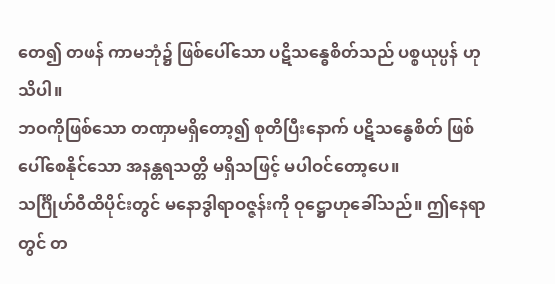တေ၍ တဖန် ကာမဘုံ၌ ဖြစ်ပေါ်သော ပဋိသန္ဓေစိတ်သည် ပစ္စယုပ္ပန် ဟု သိပါ။
ဘဝကိုဖြစ်သော တဏှာမရှိတော့၍ စုတိပြီးနောက် ပဋိသန္ဓေစိတ် ဖြစ်ပေါ်စေနိုင်သော အနန္တရသတ္တိ မရှိသဖြင့် မပါဝင်တော့ပေ။
သင်္ဂြိုဟ်ဝီထိပိုင်းတွင် မနောဒွါရာဝဇ္ဇန်းကို ဝုဋ္ဌောဟုခေါ်သည်။ ဤနေရာတွင် တ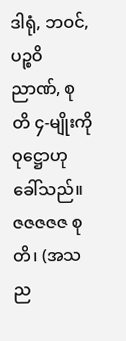ဒါရုံ, ဘဝင်, ပဉ္စဝိညာဏ်, စုတိ ၄-မျိုးကို ဝုဋ္ဌောဟု ခေါ်သည်။
ဇဇဇဇဇ စုတိ၊ (အသည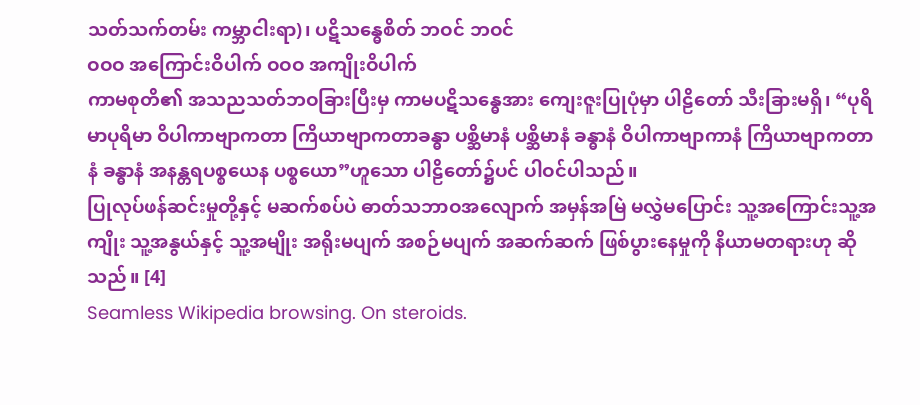သတ်သက်တမ်း ကမ္ဘာငါးရာ)၊ ပဋိသန္ဓေစိတ် ဘဝင် ဘဝင်
ဝဝဝ အကြောင်းဝိပါက် ဝဝဝ အကျိုးဝိပါက်
ကာမစုတိ၏ အသညသတ်ဘဝခြားပြီးမှ ကာမပဋိသန္ဓေအား ကျေးဇူးပြုပုံမှာ ပါဠိတော် သီးခြားမရှိ၊ “ပုရိမာပုရိမာ ဝိပါကာဗျာကတာ ကြိယာဗျာကတာခန္ဓာ ပစ္ဆိမာနံ ပစ္ဆိမာနံ ခန္ဓာနံ ဝိပါကာဗျာကာနံ ကြိယာဗျာကတာနံ ခန္ဓာနံ အနန္တရပစ္စယေန ပစ္စယော”ဟူသော ပါဠိတော်၌ပင် ပါဝင်ပါသည်။
ပြုလုပ်ဖန်ဆင်းမှုတို့နှင့် မဆက်စပ်ပဲ ဓာတ်သဘာဝအလျောက် အမှန်အမြဲ မလွှဲမပြောင်း သူ့အကြောင်းသူ့အကျိုး သူ့အနွယ်နှင့် သူ့အမျိုး အရိုးမပျက် အစဉ်မပျက် အဆက်ဆက် ဖြစ်ပွားနေမှုကို နိယာမတရားဟု ဆိုသည်။ [4]
Seamless Wikipedia browsing. On steroids.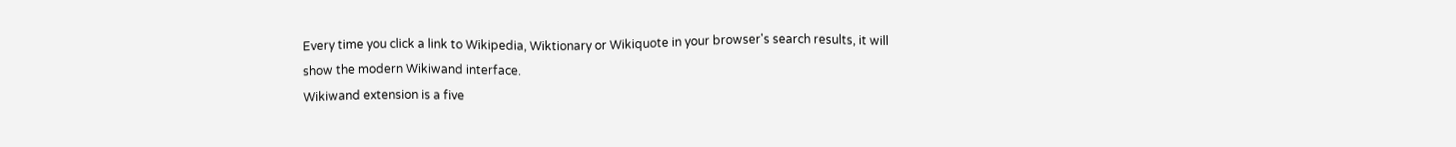Every time you click a link to Wikipedia, Wiktionary or Wikiquote in your browser's search results, it will show the modern Wikiwand interface.
Wikiwand extension is a five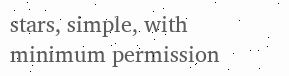stars, simple, with minimum permission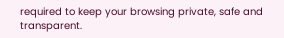required to keep your browsing private, safe and transparent.